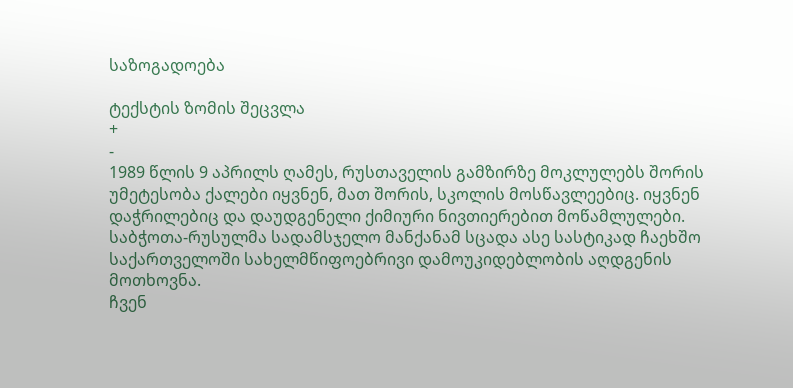საზოგადოება

ტექსტის ზომის შეცვლა
+
-
1989 წლის 9 აპრილს ღამეს, რუსთაველის გამზირზე მოკლულებს შორის უმეტესობა ქალები იყვნენ, მათ შორის, სკოლის მოსწავლეებიც. იყვნენ დაჭრილებიც და დაუდგენელი ქიმიური ნივთიერებით მოწამლულები. საბჭოთა-რუსულმა სადამსჯელო მანქანამ სცადა ასე სასტიკად ჩაეხშო საქართველოში სახელმწიფოებრივი დამოუკიდებლობის აღდგენის მოთხოვნა.
ჩვენ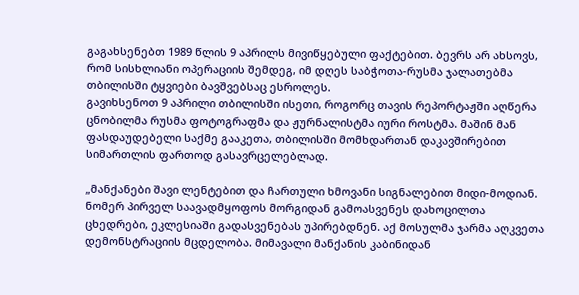გაგახსენებთ 1989 წლის 9 აპრილს მივიწყებული ფაქტებით. ბევრს არ ახსოვს, რომ სისხლიანი ოპერაციის შემდეგ, იმ დღეს საბჭოთა-რუსმა ჯალათებმა თბილისში ტყვიები ბავშვებსაც ესროლეს.
გავიხსენოთ 9 აპრილი თბილისში ისეთი, როგორც თავის რეპორტაჟში აღწერა ცნობილმა რუსმა ფოტოგრაფმა და ჟურნალისტმა იური როსტმა. მაშინ მან ფასდაუდებელი საქმე გააკეთა, თბილისში მომხდართან დაკავშირებით სიმართლის ფართოდ გასავრცელებლად.

„მანქანები შავი ლენტებით და ჩართული ხმოვანი სიგნალებით მიდი-მოდიან. ნომერ პირველ საავადმყოფოს მორგიდან გამოასვენეს დახოცილთა ცხედრები, ეკლესიაში გადასვენებას უპირებდნენ. აქ მოსულმა ჯარმა აღკვეთა დემონსტრაციის მცდელობა. მიმავალი მანქანის კაბინიდან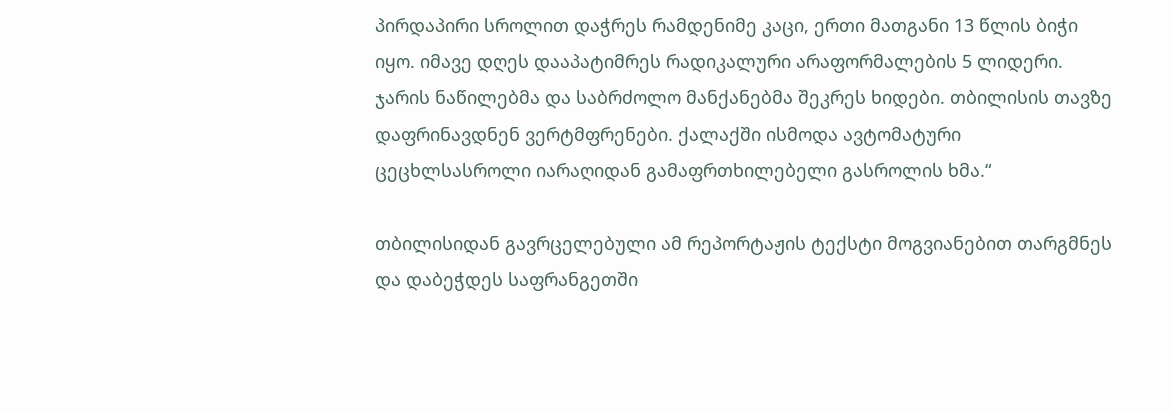პირდაპირი სროლით დაჭრეს რამდენიმე კაცი, ერთი მათგანი 13 წლის ბიჭი იყო. იმავე დღეს დააპატიმრეს რადიკალური არაფორმალების 5 ლიდერი. ჯარის ნაწილებმა და საბრძოლო მანქანებმა შეკრეს ხიდები. თბილისის თავზე დაფრინავდნენ ვერტმფრენები. ქალაქში ისმოდა ავტომატური ცეცხლსასროლი იარაღიდან გამაფრთხილებელი გასროლის ხმა.“

თბილისიდან გავრცელებული ამ რეპორტაჟის ტექსტი მოგვიანებით თარგმნეს და დაბეჭდეს საფრანგეთში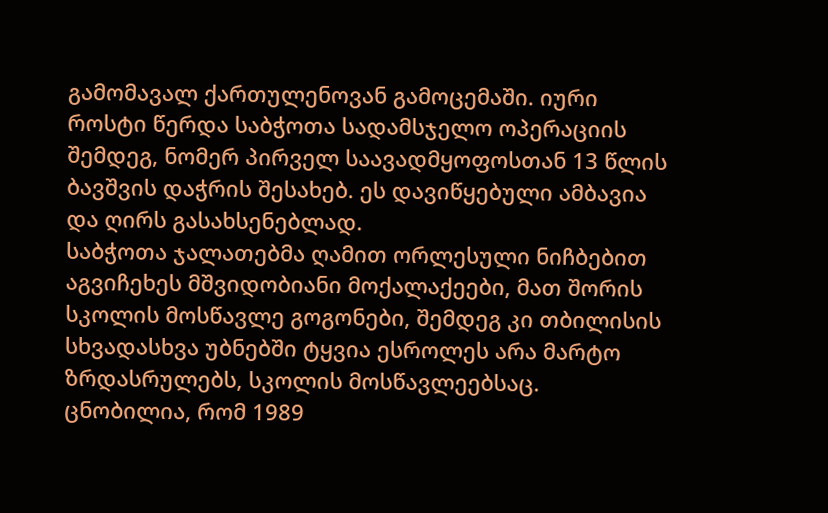გამომავალ ქართულენოვან გამოცემაში. იური როსტი წერდა საბჭოთა სადამსჯელო ოპერაციის შემდეგ, ნომერ პირველ საავადმყოფოსთან 13 წლის ბავშვის დაჭრის შესახებ. ეს დავიწყებული ამბავია და ღირს გასახსენებლად.
საბჭოთა ჯალათებმა ღამით ორლესული ნიჩბებით აგვიჩეხეს მშვიდობიანი მოქალაქეები, მათ შორის სკოლის მოსწავლე გოგონები, შემდეგ კი თბილისის სხვადასხვა უბნებში ტყვია ესროლეს არა მარტო ზრდასრულებს, სკოლის მოსწავლეებსაც.
ცნობილია, რომ 1989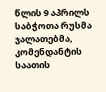წლის 9 აპრილს საბჭოთა რუსმა ჯალათებმა, კომენდანტის საათის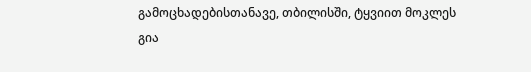გამოცხადებისთანავე, თბილისში, ტყვიით მოკლეს გია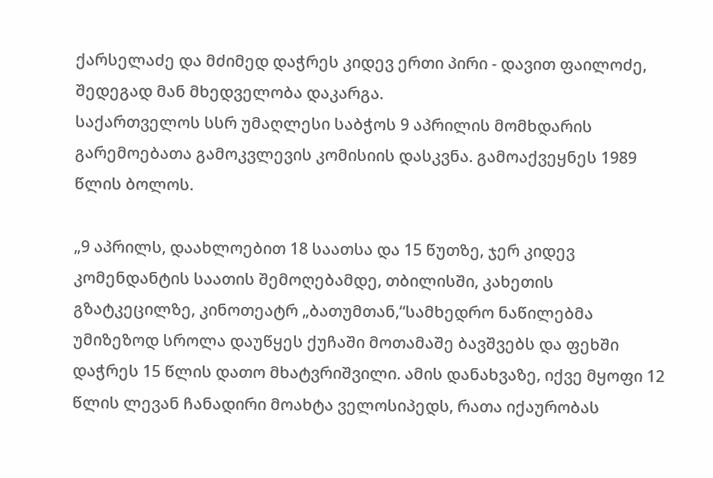ქარსელაძე და მძიმედ დაჭრეს კიდევ ერთი პირი - დავით ფაილოძე, შედეგად მან მხედველობა დაკარგა.
საქართველოს სსრ უმაღლესი საბჭოს 9 აპრილის მომხდარის გარემოებათა გამოკვლევის კომისიის დასკვნა. გამოაქვეყნეს 1989 წლის ბოლოს.

„9 აპრილს, დაახლოებით 18 საათსა და 15 წუთზე, ჯერ კიდევ კომენდანტის საათის შემოღებამდე, თბილისში, კახეთის გზატკეცილზე, კინოთეატრ „ბათუმთან,“სამხედრო ნაწილებმა უმიზეზოდ სროლა დაუწყეს ქუჩაში მოთამაშე ბავშვებს და ფეხში დაჭრეს 15 წლის დათო მხატვრიშვილი. ამის დანახვაზე, იქვე მყოფი 12 წლის ლევან ჩანადირი მოახტა ველოსიპედს, რათა იქაურობას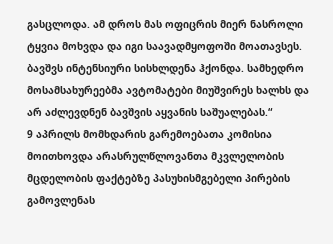გასცლოდა. ამ დროს მას ოფიცრის მიერ ნასროლი ტყვია მოხვდა და იგი საავადმყოფოში მოათავსეს. ბავშვს ინტენსიური სისხლდენა ჰქონდა. სამხედრო მოსამსახურეებმა ავტომატები მიუშვირეს ხალხს და არ აძლევდნენ ბავშვის აყვანის საშუალებას.“
9 აპრილს მომხდარის გარემოებათა კომისია მოითხოვდა არასრულწლოვანთა მკვლელობის მცდელობის ფაქტებზე პასუხისმგებელი პირების გამოვლენას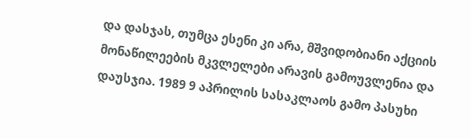და დასჯას, თუმცა ესენი კი არა, მშვიდობიანი აქციის მონაწილეების მკვლელები არავის გამოუვლენია და დაუსჯია. 1989 9 აპრილის სასაკლაოს გამო პასუხი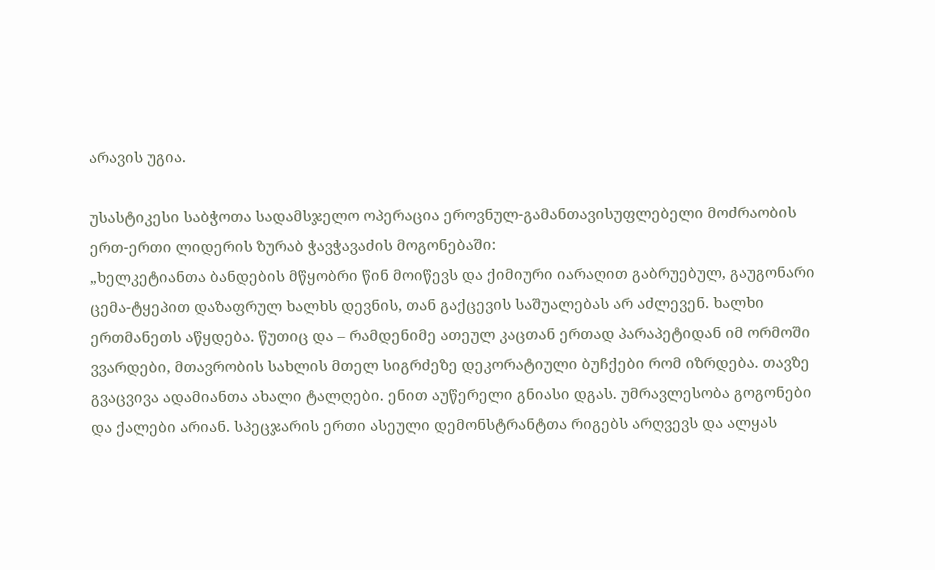არავის უგია.

უსასტიკესი საბჭოთა სადამსჯელო ოპერაცია ეროვნულ-გამანთავისუფლებელი მოძრაობის ერთ-ერთი ლიდერის ზურაბ ჭავჭავაძის მოგონებაში:
„ხელკეტიანთა ბანდების მწყობრი წინ მოიწევს და ქიმიური იარაღით გაბრუებულ, გაუგონარი ცემა-ტყეპით დაზაფრულ ხალხს დევნის, თან გაქცევის საშუალებას არ აძლევენ. ხალხი ერთმანეთს აწყდება. წუთიც და – რამდენიმე ათეულ კაცთან ერთად პარაპეტიდან იმ ორმოში ვვარდები, მთავრობის სახლის მთელ სიგრძეზე დეკორატიული ბუჩქები რომ იზრდება. თავზე გვაცვივა ადამიანთა ახალი ტალღები. ენით აუწერელი გნიასი დგას. უმრავლესობა გოგონები და ქალები არიან. სპეცჯარის ერთი ასეული დემონსტრანტთა რიგებს არღვევს და ალყას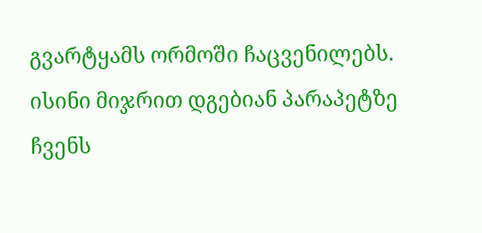გვარტყამს ორმოში ჩაცვენილებს. ისინი მიჯრით დგებიან პარაპეტზე ჩვენს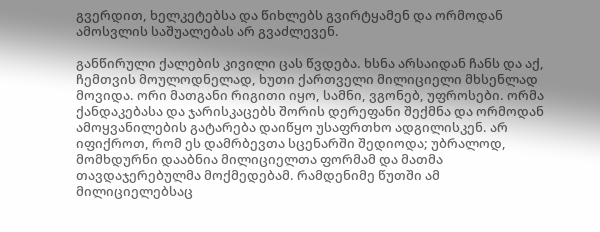გვერდით, ხელკეტებსა და წიხლებს გვირტყამენ და ორმოდან ამოსვლის საშუალებას არ გვაძლევენ.

განწირული ქალების კივილი ცას წვდება. ხსნა არსაიდან ჩანს და აქ, ჩემთვის მოულოდნელად, ხუთი ქართველი მილიციელი მხსენლად მოვიდა. ორი მათგანი რიგითი იყო, სამნი, ვგონებ, უფროსები. ორმა ქანდაკებასა და ჯარისკაცებს შორის დერეფანი შექმნა და ორმოდან ამოყვანილების გატარება დაიწყო უსაფრთხო ადგილისკენ. არ იფიქროთ, რომ ეს დამრბევთა სცენარში შედიოდა; უბრალოდ, მომხდურნი დააბნია მილიციელთა ფორმამ და მათმა თავდაჯერებულმა მოქმედებამ. რამდენიმე წუთში ამ მილიციელებსაც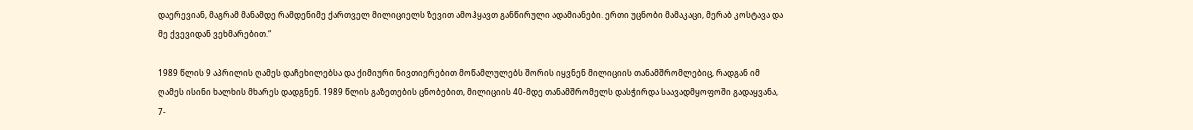დაერევიან, მაგრამ მანამდე რამდენიმე ქართველ მილიციელს ზევით ამოჰყავთ განწირული ადამიანები. ერთი უცნობი მამაკაცი, მერაბ კოსტავა და მე ქვევიდან ვეხმარებით.“

1989 წლის 9 აპრილის ღამეს დაჩეხილებსა და ქიმიური ნივთიერებით მოწამლულებს შორის იყვნენ მილიციის თანამშრომლებიც, რადგან იმ ღამეს ისინი ხალხის მხარეს დადგნენ. 1989 წლის გაზეთების ცნობებით, მილიციის 40-მდე თანამშრომელს დასჭირდა საავადმყოფოში გადაყვანა, 7-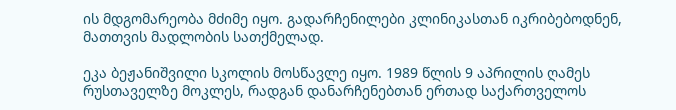ის მდგომარეობა მძიმე იყო. გადარჩენილები კლინიკასთან იკრიბებოდნენ, მათთვის მადლობის სათქმელად.

ეკა ბეჟანიშვილი სკოლის მოსწავლე იყო. 1989 წლის 9 აპრილის ღამეს რუსთაველზე მოკლეს, რადგან დანარჩენებთან ერთად საქართველოს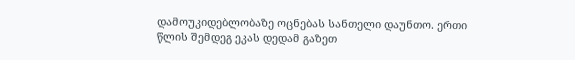დამოუკიდებლობაზე ოცნებას სანთელი დაუნთო. ერთი წლის შემდეგ ეკას დედამ გაზეთ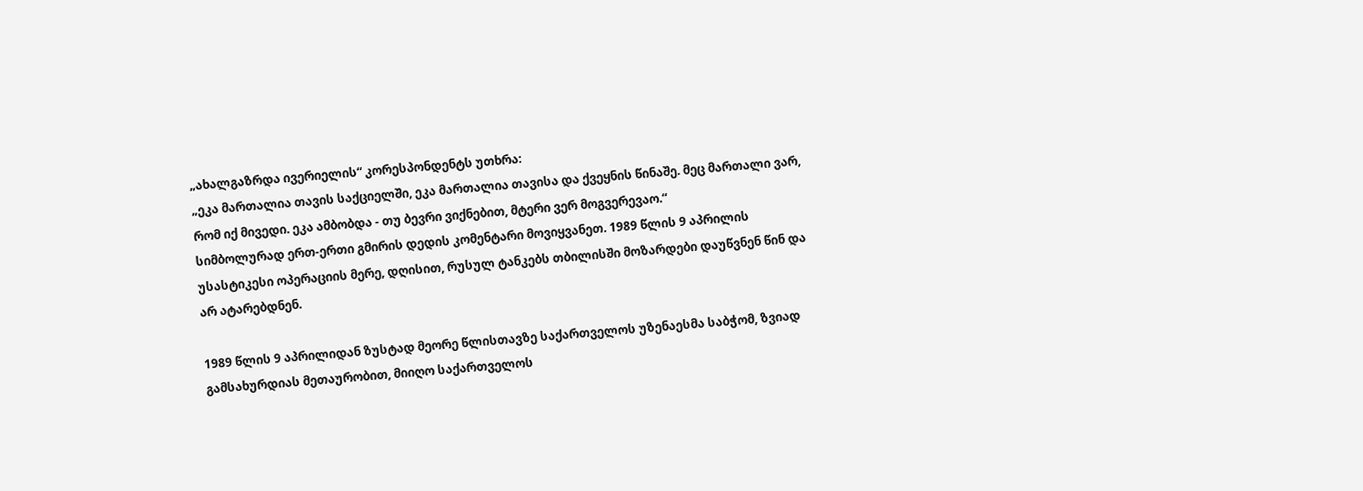„ახალგაზრდა ივერიელის“ კორესპონდენტს უთხრა:
„ეკა მართალია თავის საქციელში, ეკა მართალია თავისა და ქვეყნის წინაშე. მეც მართალი ვარ, რომ იქ მივედი. ეკა ამბობდა - თუ ბევრი ვიქნებით, მტერი ვერ მოგვერევაო.“
სიმბოლურად ერთ-ერთი გმირის დედის კომენტარი მოვიყვანეთ. 1989 წლის 9 აპრილის უსასტიკესი ოპერაციის მერე, დღისით, რუსულ ტანკებს თბილისში მოზარდები დაუწვნენ წინ და არ ატარებდნენ.

1989 წლის 9 აპრილიდან ზუსტად მეორე წლისთავზე საქართველოს უზენაესმა საბჭომ, ზვიად გამსახურდიას მეთაურობით, მიიღო საქართველოს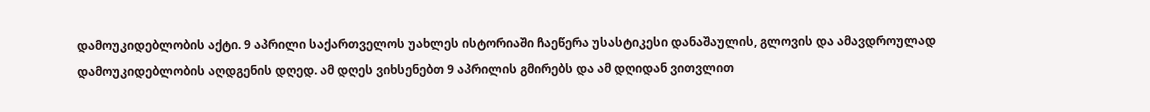დამოუკიდებლობის აქტი. 9 აპრილი საქართველოს უახლეს ისტორიაში ჩაეწერა უსასტიკესი დანაშაულის, გლოვის და ამავდროულად დამოუკიდებლობის აღდგენის დღედ. ამ დღეს ვიხსენებთ 9 აპრილის გმირებს და ამ დღიდან ვითვლით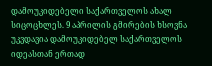დამოუკიდებელი საქართველოს ახალ სიცოცხლეს. 9 აპრილის გმირების ხსოვნა უკვდავია დამოუკიდებელ საქართველოს იდეასთან ერთად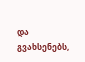და გვახსენებს,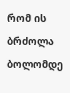რომ ის ბრძოლა ბოლომდე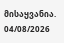მისაყვანია.
04/08/2026